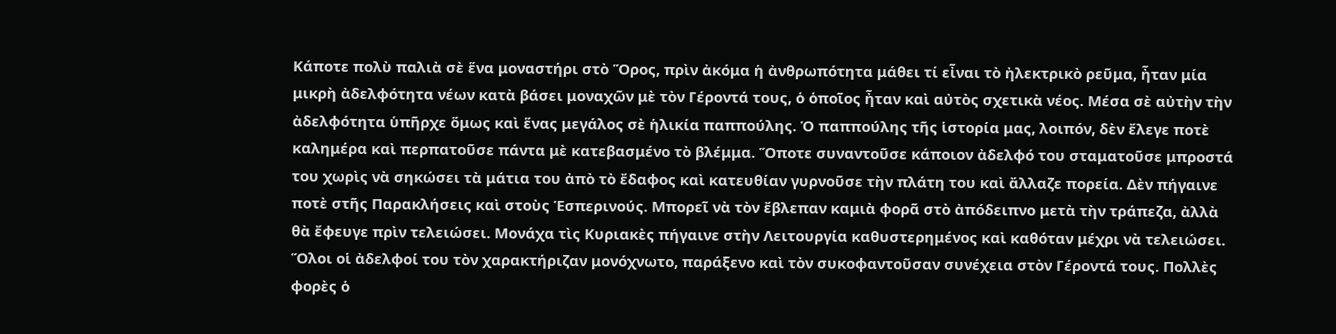Κάποτε πολὺ παλιὰ σὲ ἕνα μοναστήρι στὸ Ὅρος, πρὶν ἀκόμα ἡ ἀνθρωπότητα μάθει τί εἶναι τὸ ἠλεκτρικὸ ρεῦμα, ἦταν μία μικρὴ ἀδελφότητα νέων κατὰ βάσει μοναχῶν μὲ τὸν Γέροντά τους, ὁ ὁποῖος ἦταν καὶ αὐτὸς σχετικὰ νέος. Μέσα σὲ αὐτὴν τὴν ἀδελφότητα ὑπῆρχε ὅμως καὶ ἕνας μεγάλος σὲ ἡλικία παππούλης. Ὁ παππούλης τῆς ἱστορία μας, λοιπόν, δὲν ἔλεγε ποτὲ καλημέρα καὶ περπατοῦσε πάντα μὲ κατεβασμένο τὸ βλέμμα. Ὅποτε συναντοῦσε κάποιον ἀδελφό του σταματοῦσε μπροστά του χωρὶς νὰ σηκώσει τὰ μάτια του ἀπὸ τὸ ἔδαφος καὶ κατευθίαν γυρνοῦσε τὴν πλάτη του καὶ ἄλλαζε πορεία. Δὲν πήγαινε ποτὲ στῆς Παρακλήσεις καὶ στοὺς Ἑσπερινούς. Μπορεῖ νὰ τὸν ἔβλεπαν καμιὰ φορᾶ στὸ ἀπόδειπνο μετὰ τὴν τράπεζα, ἀλλὰ θὰ ἔφευγε πρὶν τελειώσει. Μονάχα τὶς Κυριακὲς πήγαινε στὴν Λειτουργία καθυστερημένος καὶ καθόταν μέχρι νὰ τελειώσει. Ὅλοι οἱ ἀδελφοί του τὸν χαρακτήριζαν μονόχνωτο, παράξενο καὶ τὸν συκοφαντοῦσαν συνέχεια στὸν Γέροντά τους. Πολλὲς φορὲς ὁ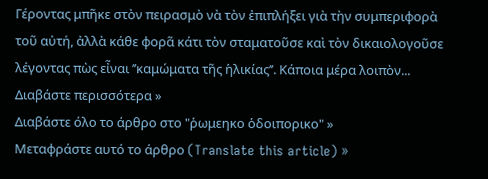Γέροντας μπῆκε στὸν πειρασμὸ νὰ τὸν ἐπιπλήξει γιὰ τὴν συμπεριφορὰ τοῦ αὐτή, ἀλλὰ κάθε φορᾶ κάτι τὸν σταματοῦσε καὶ τὸν δικαιολογοῦσε λέγοντας πὼς εἶναι ’’καμώματα τῆς ἡλικίας’’. Κάποια μέρα λοιπὸν...
Διαβάστε περισσότερα »
Διαβάστε όλο το άρθρο στο "ῥωμεηκο ὁδοιπορικο" »
Μεταφράστε αυτό το άρθρο (Translate this article) »